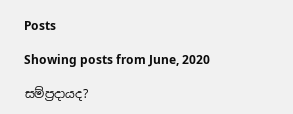Posts

Showing posts from June, 2020

සම්ප්‍රදායද?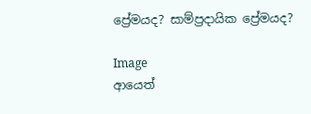ප්‍රේමයද? සාම්ප්‍රදායික ප්‍රේමයද?

Image
ආයෙත්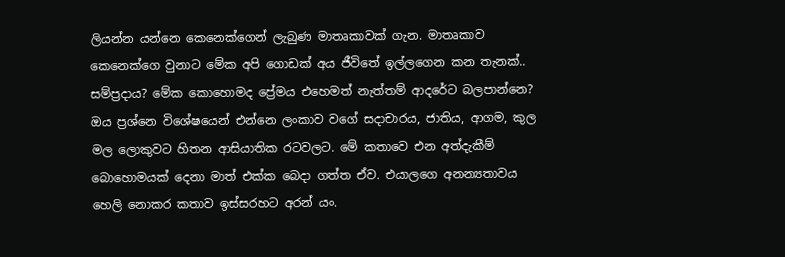ලියන්න යන්නෙ කෙනෙක්ගෙන් ලැබුණ මාතෘකාවක් ගැන. මාතෘකාව කෙනෙක්ගෙ වුනාට මේක අපි ගොඩක් අය ජීවිතේ ඉල්ලගෙන කන තැනක්.. සම්ප්‍රදාය? මේක කොහොමද ප්‍රේමය එහෙමත් නැත්තම් ආදරේට බලපාන්නෙ? ඔය ප්‍රශ්නෙ විශේෂයෙන් එන්නෙ ලංකාව වගේ සදාචාරය, ජාතිය, ආගම, කුල මල ලොකුවට හිතන ආසියාතික රටවලට. මේ කතාවෙ එන අත්දැකීම් බොහොමයක් දෙනා මාත් එක්ක බෙදා ගත්ත ඒව. එයාලගෙ අනන්‍යතාවය හෙලි නොකර කතාව ඉස්සරහට අරන් යං.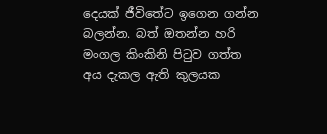දෙයක් ජීවිතේට ඉගෙන ගන්න බලන්න. බත් ඔතන්න හරි මංගල කිංකිනි පිටුව ගත්ත අය දැකල ඇති කුලයක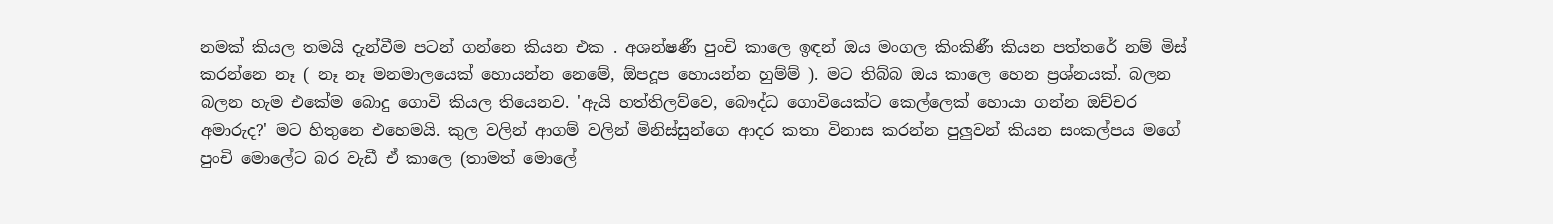නමක් කියල තමයි දැන්වීම පටන් ගන්නෙ කියන එක . අශන්ෂණී පුංචි කාලෙ ඉඳන් ඔය මංගල කිංකිණී කියන පත්තරේ නම් මිස් කරන්නෙ නෑ ( නෑ නෑ මනමාලයෙක් හොයන්න නෙමේ, ඕපදූප හොයන්න හුම්ම් ). මට තිබ්බ ඔය කාලෙ හෙන ප්‍රශ්නයක්. බලන බලන හැම එකේම බොදු ගොවි කියල තියෙනව. 'ඇයි හත්තිලව්වෙ, බෞද්ධ ගොවියෙක්ට කෙල්ලෙක් හොයා ගන්න ඔච්චර අමාරුද?' මට හිතුනෙ එහෙමයි. කුල වලින් ආගම් වලින් මිනිස්සුන්ගෙ ආදර කතා විනාස කරන්න පුලුවන් කියන සංකල්පය මගේ පුංචි මොලේට බර වැඩී ඒ කාලෙ (තාමත් මොලේ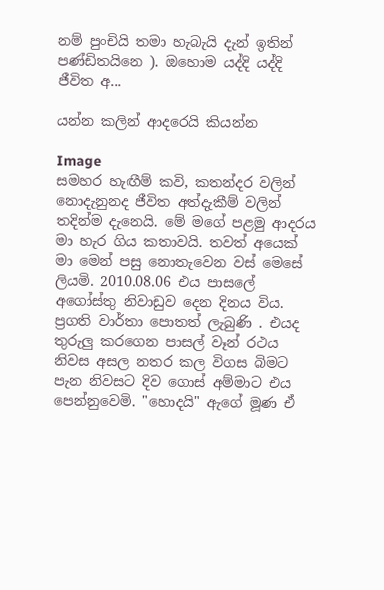නම් පුංචියි තමා හැබැයි දැන් ඉතින් පණ්ඩිතයිනෙ ). ඔහොම යද්දි යද්දි ජීවිත අ...

යන්න කලින් ආදරෙයි කියන්න

Image
සමහර හැඟීම් කවි, කතන්දර වලින් නොදැනුනද ජීවිත අත්දැකීම් වලින් තදින්ම දැනෙයි. මේ මගේ පළමු ආදරය මා හැර ගිය කතාවයි. තවත් අයෙක් මා මෙන් පසු නොතැවෙන වස් මෙසේ ලියමි. 2010.08.06 එය පාසලේ අගෝස්තු නිවාඩුව දෙන දිනය විය. ප්‍රගති වාර්තා පොතත් ලැබුණි . එයද තුරුලු කරගෙන පාසල් වෑන් රථය නිවස අසල නතර කල විගස බිමට පැන නිවසට දිව ගොස් අම්මාට එය පෙන්නුවෙමි. "හොදයි" ඇගේ මූණ ඒ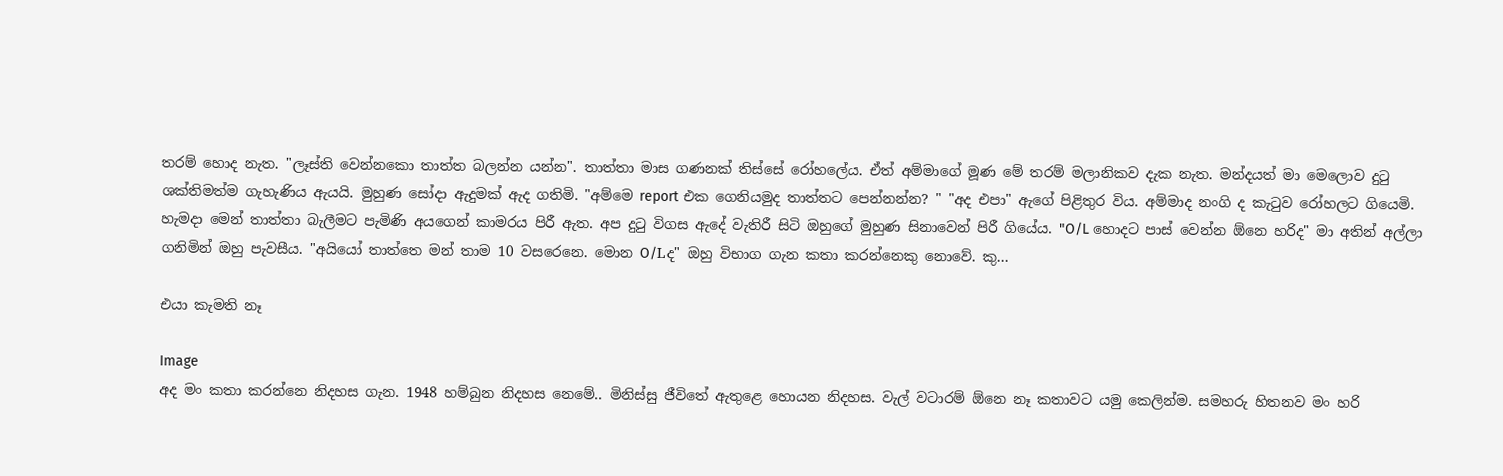තරම් හොද නැත. "ලෑස්ති වෙන්නකො තාත්ත බලන්න යන්න". තාත්තා මාස ගණනක් තිස්සේ රෝහලේය. ඒත් අම්මාගේ මූණ මේ තරම් මලානිකව දැක නැත. මන්දයත් මා මෙලොව දුටු ශක්තිමත්ම ගැහැණිය ඇයයි. මුහුණ සෝදා ඇදුමක් ඇද ගතිමි. "අම්මෙ report එක ගෙනියමුද තාත්තට පෙන්නන්න? " "අද එපා" ඇගේ පිළිතුර විය. අම්මාද නංගි ද කැටුව රෝහලට ගියෙමි. හැමදා මෙන් තාත්තා බැලීමට පැමිණි අයගෙන් කාමරය පිරී ඇත. අප දුටු විගස ඇදේ වැතිරී සිටි ඔහුගේ මුහුණ සිනාවෙන් පිරී ගියේය. "O/L හොදට පාස් වෙන්න ඕනෙ හරිද" මා අතින් අල්ලා ගනිමින් ඔහු පැවසීය. "අයියෝ තාත්තෙ මන් තාම 10 වසරෙනෙ. මොන O/Lද" ඔහු විභාග ගැන කතා කරන්නෙකු නොවේ. කු...

එයා කැමති නෑ

Image
අද මං කතා කරන්නෙ නිදහස ගැන. 1948 හම්බුන නිදහස නෙමේ.. මිනිස්සු ජීවිතේ ඇතුළෙ හොයන නිදහස. වැල් වටාරම් ඕනෙ නෑ කතාවට යමු කෙලින්ම. සමහරු හිතනව මං හරි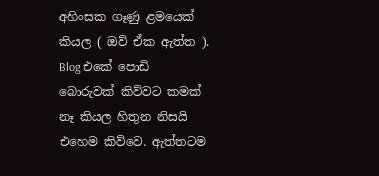අහිංසක ගෑණු ළමයෙක් කියල ( ඔව් ඒක ඇත්ත ). Blog එකේ පොඩි බොරුවක් කිව්වට කමක් නෑ කියල හිතුන නිසයි එහෙම කිව්වෙ. ඇත්තටම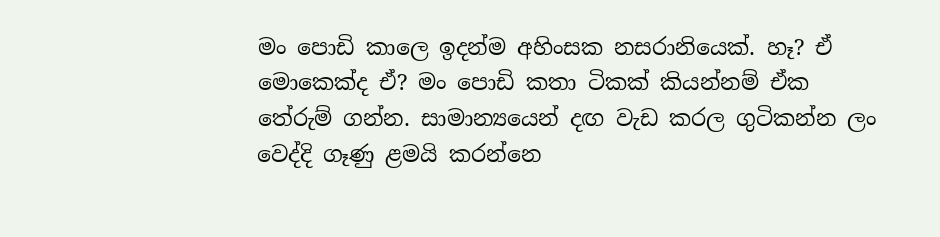මං පොඩි කාලෙ ඉදන්ම අහිංසක නසරානියෙක්. හෑ? ඒ මොකෙක්ද ඒ? මං පොඩි කතා ටිකක් කියන්නම් ඒක තේරුම් ගන්න. සාමාන්‍යයෙන් දඟ වැඩ කරල ගුටිකන්න ලං වෙද්දි ගෑණු ළමයි කරන්නෙ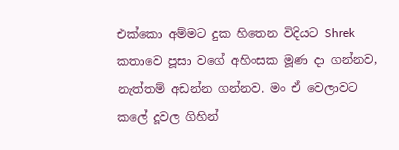එක්කො අම්මට දුක හිතෙන විදියට Shrek කතාවෙ පූසා වගේ අහිංසක මූණ දා ගන්නව, නැත්තම් අඩන්න ගන්නව. මං ඒ වෙලාවට කලේ දූවල ගිහින්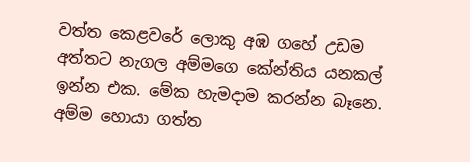වත්ත කෙළවරේ ලොකු අඹ ගහේ උඩම අත්තට නැගල අම්මගෙ කේන්තිය යනකල් ඉන්න එක. මේක හැමදාම කරන්න බෑනෙ. අම්ම හොයා ගත්ත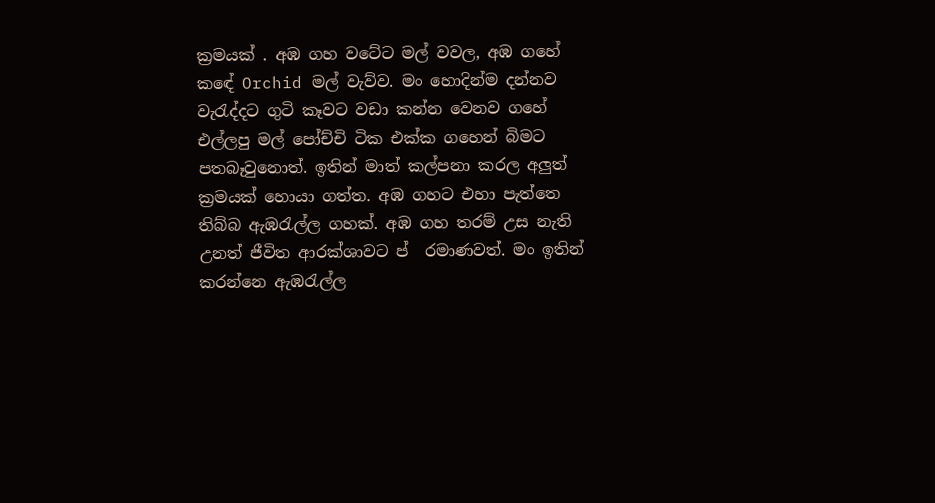ක්‍රමයක් . අඹ ගහ වටේට මල් වවල, අඹ ගහේ කඳේ Orchid මල් වැව්ව. මං හොදින්ම දන්නව වැරැද්දට ගුටි කෑවට වඩා කන්න වෙනව ගහේ එල්ලපු මල් පෝච්චි ටික එක්ක ගහෙන් බිමට පතබෑවුනොත්. ඉතින් මාත් කල්පනා කරල අලුත් ක්‍රමයක් හොයා ගත්ත. අඹ ගහට එහා පැත්තෙ තිබ්බ ඇඹරැල්ල ගහක්. අඹ ගහ තරම් උස නැති උනත් ජීවිත ආරක්ශාවට ප් ‍ රමාණවත්. මං ඉතින් කරන්නෙ ඇඹරැල්ල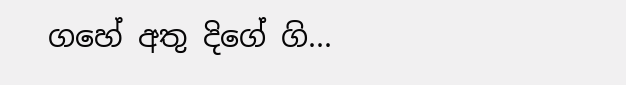ගහේ අතු දිගේ ගි...